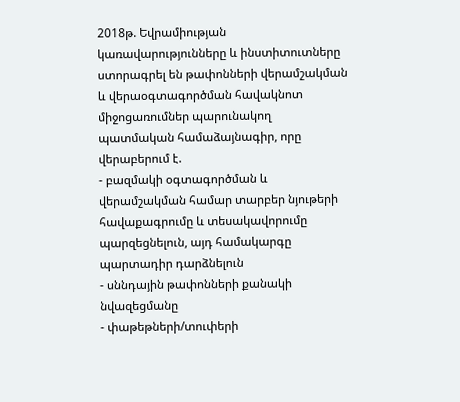2018թ. Եվրամիության կառավարությունները և ինստիտուտները ստորագրել են թափոնների վերամշակման և վերաօգտագործման հավակնոտ միջոցառումներ պարունակող պատմական համաձայնագիր, որը վերաբերում է.
- բազմակի օգտագործման և վերամշակման համար տարբեր նյութերի հավաքագրումը և տեսակավորումը պարզեցնելուն, այդ համակարգը պարտադիր դարձնելուն
- սննդային թափոնների քանակի նվազեցմանը
- փաթեթների/տուփերի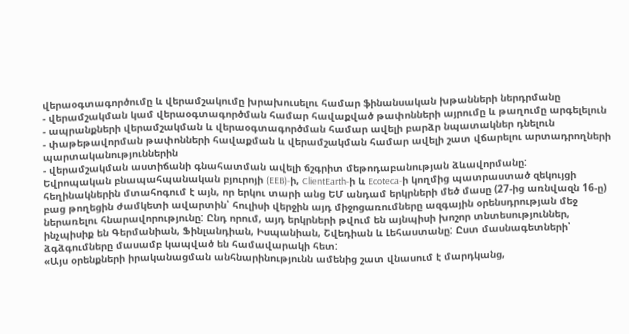վերաօգտագործումը և վերամշակումը խրախուսելու համար ֆինանսական խթանների ներդրմանը
- վերամշակման կամ վերաօգտագործման համար հավաքված թափոնների այրումը և թաղումը արգելելուն
- ապրանքների վերամշակման և վերաօգտագործման համար ավելի բարձր նպատակներ դնելուն
- փաթեթավորման թափոնների հավաքման և վերամշակման համար ավելի շատ վճարելու արտադրողների պարտականություններին
- վերամշակման աստիճանի գնահատման ավելի ճշգրիտ մեթոդաբանության ձևավորմանը:
Եվրոպական բնապահպանական բյուրոյի (EEB)-ի, ClientEarth-ի և Ecoteca-ի կողմից պատրաստած զեկույցի հեղինակներին մտահոգում է այն, որ երկու տարի անց ԵՄ անդամ երկրների մեծ մասը (27-ից առնվազն 16-ը) բաց թողեցին ժամկետի ավարտին՝ հուլիսի վերջին այդ միջոցառումները ազգային օրենսդրության մեջ ներառելու հնարավորությունը: Ընդ որում, այդ երկրների թվում են այնպիսի խոշոր տնտեսություններ, ինչպիսիք են Գերմանիան, Ֆինլանդիան, Իսպանիան, Շվեդիան և Լեհաստանը: Ըստ մասնագետների՝ ձգձգումները մասամբ կապված են համավարակի հետ:
«Այս օրենքների իրականացման անհնարինությունն ամենից շատ վնասում է մարդկանց,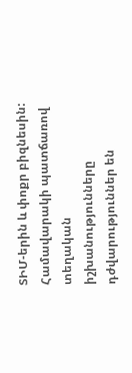ՏԻՄ-երին և փոքր բիզնեսին: Համավարակի պատճառով տեղական իշխանությունները դժվարություններ են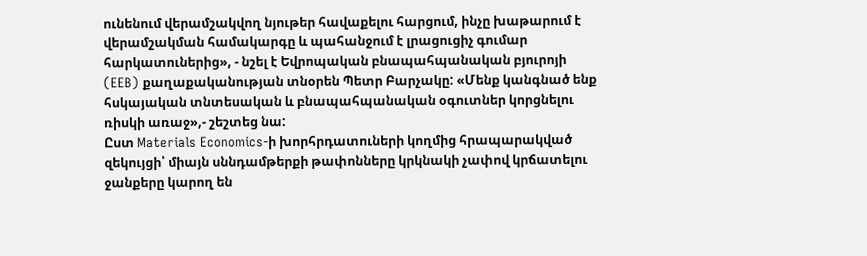ունենում վերամշակվող նյութեր հավաքելու հարցում, ինչը խաթարում է վերամշակման համակարգը և պահանջում է լրացուցիչ գումար հարկատուներից», - նշել է Եվրոպական բնապահպանական բյուրոյի (EEB) քաղաքականության տնօրեն Պետր Բարչակը: «Մենք կանգնած ենք հսկայական տնտեսական և բնապահպանական օգուտներ կորցնելու ռիսկի առաջ»,- շեշտեց նա:
Ըստ Materials Economics-ի խորհրդատուների կողմից հրապարակված զեկույցի՝ միայն սննդամթերքի թափոնները կրկնակի չափով կրճատելու ջանքերը կարող են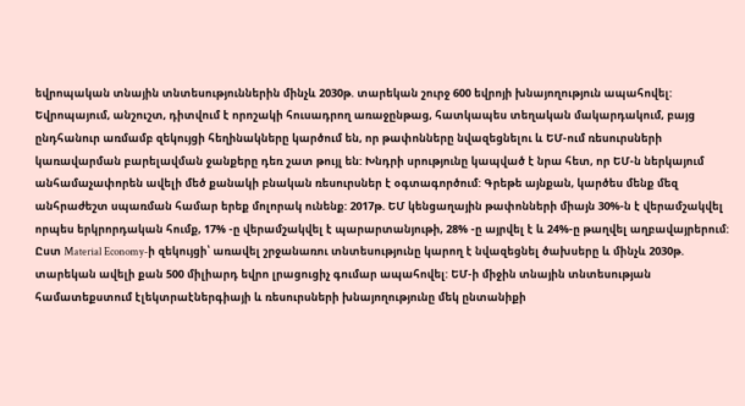եվրոպական տնային տնտեսություններին մինչև 2030թ. տարեկան շուրջ 600 եվրոյի խնայողություն ապահովել:
Եվրոպայում, անշուշտ, դիտվում է որոշակի հուսադրող առաջընթաց, հատկապես տեղական մակարդակում, բայց ընդհանուր առմամբ զեկույցի հեղինակները կարծում են, որ թափոնները նվազեցնելու և ԵՄ-ում ռեսուրսների կառավարման բարելավման ջանքերը դեռ շատ թույլ են: Խնդրի սրությունը կապված է նրա հետ, որ ԵՄ-ն ներկայում անհամաչափորեն ավելի մեծ քանակի բնական ռեսուրսներ է օգտագործում: Գրեթե այնքան, կարծես մենք մեզ անհրաժեշտ սպառման համար երեք մոլորակ ունենք: 2017թ. ԵՄ կենցաղային թափոնների միայն 30%-ն է վերամշակվել որպես երկրորդական հումք, 17% -ը վերամշակվել է պարարտանյութի, 28% -ը այրվել է և 24%-ը թաղվել աղբավայրերում:
Ըստ Material Economy-ի զեկույցի՝ առավել շրջանառու տնտեսությունը կարող է նվազեցնել ծախսերը և մինչև 2030թ. տարեկան ավելի քան 500 միլիարդ եվրո լրացուցիչ գումար ապահովել: ԵՄ-ի միջին տնային տնտեսության համատեքստում էլեկտրաէներգիայի և ռեսուրսների խնայողությունը մեկ ընտանիքի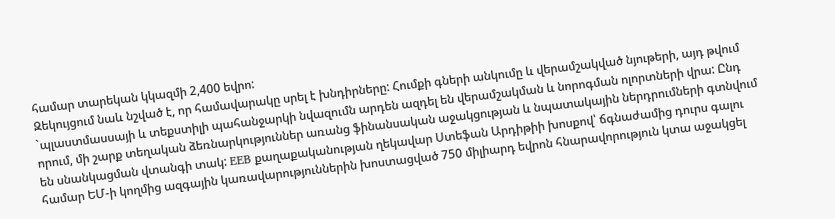համար տարեկան կկազմի 2,400 եվրո:
Զեկույցում նաև նշված է, որ համավարակը սրել է խնդիրները: Հումքի գների անկումը և վերամշակված նյութերի, այդ թվում `պլաստմասսայի և տեքստիլի պահանջարկի նվազումն արդեն ազդել են վերամշակման և նորոգման ոլորտների վրա: Ընդ որում, մի շարք տեղական ձեռնարկություններ առանց ֆինանսական աջակցության և նպատակային ներդրումների գտնվում են սնանկացման վտանգի տակ: EEB քաղաքականության ղեկավար Ստեֆան Արդիթիի խոսքով՝ ճգնաժամից դուրս գալու համար ԵՄ-ի կողմից ազգային կառավարություններին խոստացված 750 միլիարդ եվրոն հնարավորություն կտա աջակցել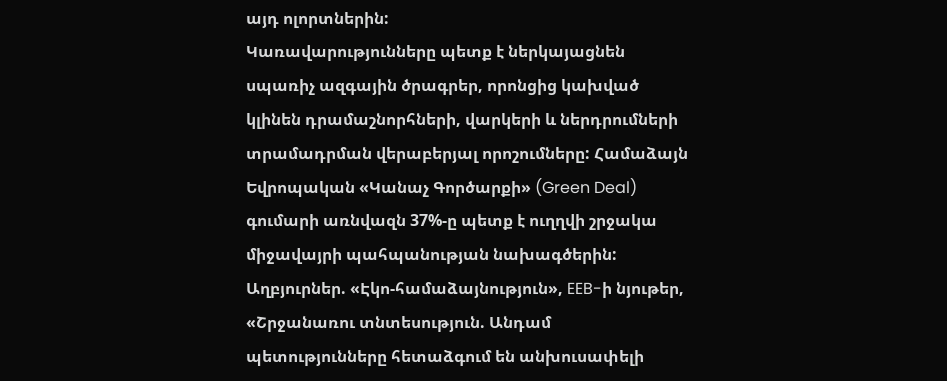այդ ոլորտներին:
Կառավարությունները պետք է ներկայացնեն սպառիչ ազգային ծրագրեր, որոնցից կախված կլինեն դրամաշնորհների, վարկերի և ներդրումների տրամադրման վերաբերյալ որոշումները: Համաձայն Եվրոպական «Կանաչ Գործարքի» (Green Deal) գումարի առնվազն 37%-ը պետք է ուղղվի շրջակա միջավայրի պահպանության նախագծերին:
Աղբյուրներ. «Էկո-համաձայնություն», EEB-ի նյութեր, «Շրջանառու տնտեսություն. Անդամ պետությունները հետաձգում են անխուսափելի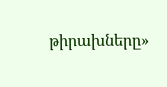թիրախները»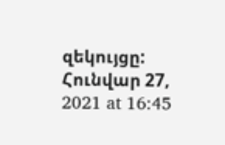զեկույցը:
Հունվար 27, 2021 at 16:45